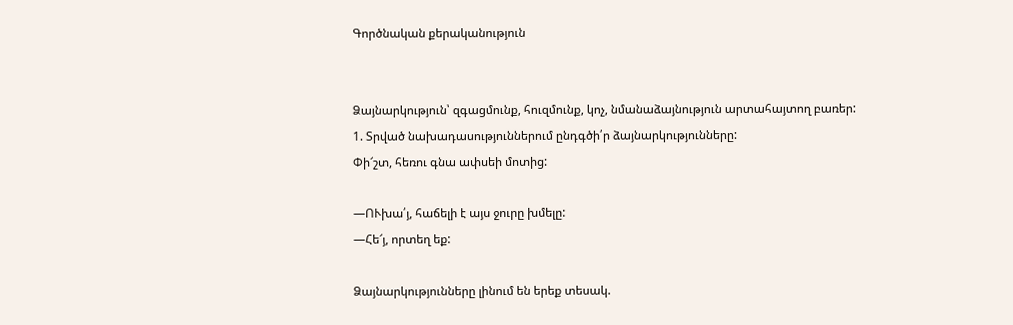Գործնական քերականություն


Ձայնարկություն՝ զգացմունք, հուզմունք, կոչ, նմանաձայնություն արտահայտող բառեր:
1. Տրված նախադասություններում ընդգծի՛ր ձայնարկությունները:
Փի՜շտ, հեռու գնա ափսեի մոտից:

—ՈՒխա՛յ, հաճելի է այս ջուրը խմելը:
—Հե՜յ, որտեղ եք:

Ձայնարկությունները լինում են երեք տեսակ.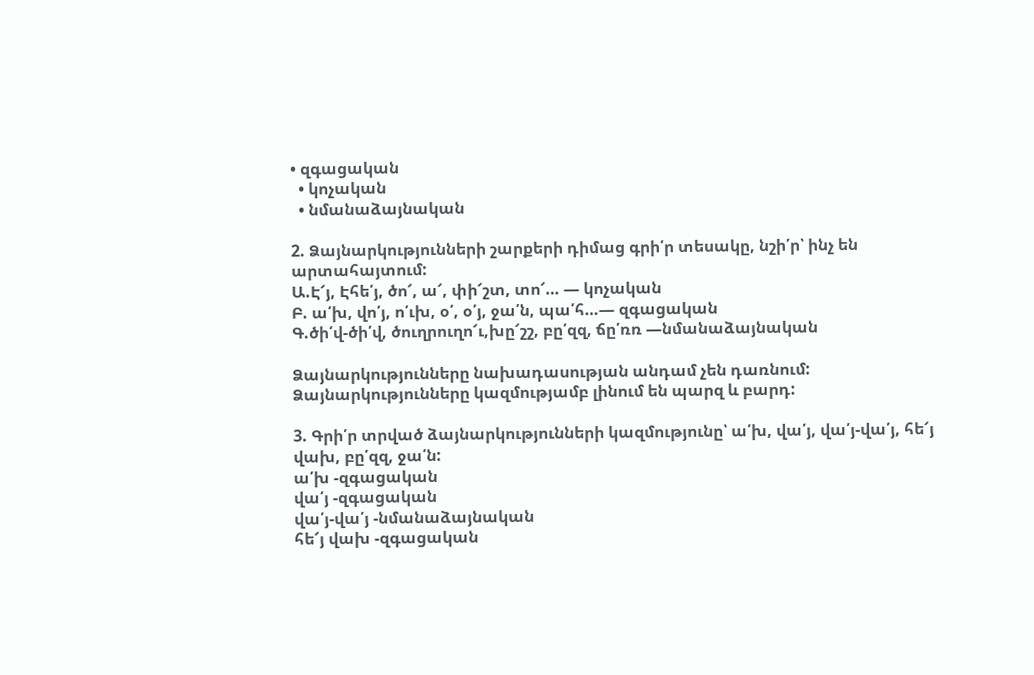• զգացական
  • կոչական
  • նմանաձայնական

2. Ձայնարկությունների շարքերի դիմաց գրի՛ր տեսակը, նշի՛ր՝ ինչ են արտահայտում:
Ա.Է՜յ, Էհե՛յ, ծո՜, ա՜, փի՜շտ, տո՜… — կոչական
Բ. ա՛խ, վո՛յ, ո՛ւխ, օ՛, օ՛յ, ջա՛ն, պա՛հ…— զգացական
Գ.ծի՛վ-ծի՛վ, ծուղրուղո՜ւ,խը՜շշ, բը՛զզ, ճը՛ռռ —նմանաձայնական

Ձայնարկությունները նախադասության անդամ չեն դառնում:
Ձայնարկությունները կազմությամբ լինում են պարզ և բարդ:

3. Գրի՛ր տրված ձայնարկությունների կազմությունը՝ ա՛խ, վա՛յ, վա՛յ-վա՛յ, հե՜յ վախ, բը՛զզ, ջա՛ն:
ա՛խ -զգացական
վա՛յ -զգացական
վա՛յ-վա՛յ -նմանաձայնական
հե՜յ վախ -զգացական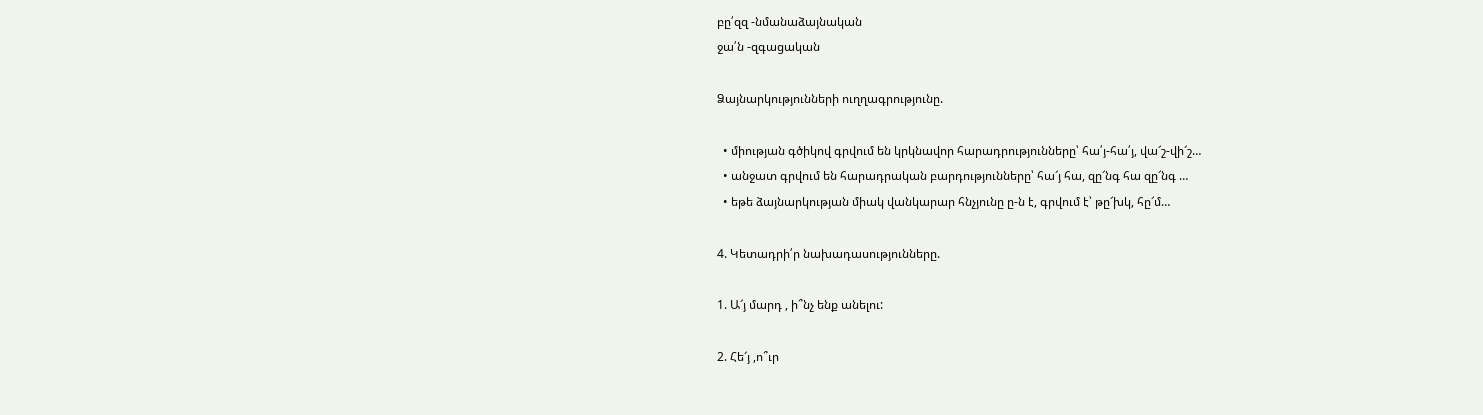բը՛զզ -նմանաձայնական
ջա՛ն -զգացական

Ձայնարկությունների ուղղագրությունը.

  • միության գծիկով գրվում են կրկնավոր հարադրությունները՝ հա՛յ-հա՛յ, վա՜շ-վի՜շ…
  • անջատ գրվում են հարադրական բարդությունները՝ հա՜յ հա, զը՜նգ հա զը՜նգ …
  • եթե ձայնարկության միակ վանկարար հնչյունը ը-ն է, գրվում է՝ թը՜խկ, հը՜մ…

4. Կետադրի՛ր նախադասությունները.

1. Ա՜յ մարդ , ի՞նչ ենք անելու:

2. Հե՜յ ,ո՞ւր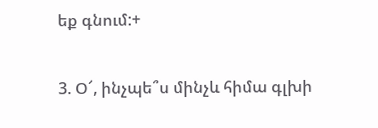եք գնում:+

3. Օ՜, ինչպե՞ս մինչև հիմա գլխի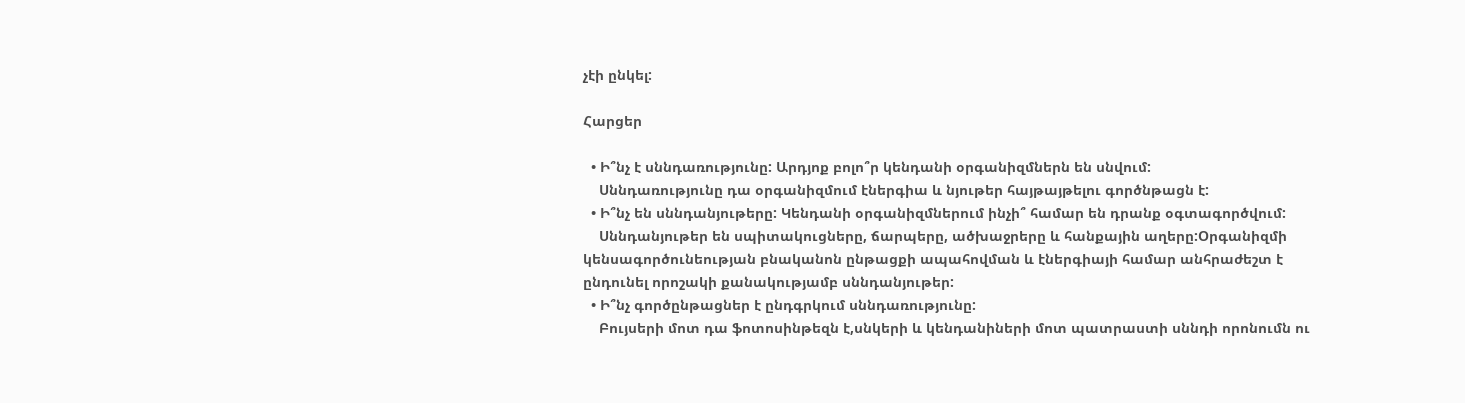չէի ընկել:

Հարցեր

  • Ի՞նչ է սննդառությունը: Արդյոք բոլո՞ր կենդանի օրգանիզմներն են սնվում:
    Սննդառությունը դա օրգանիզմում էներգիա և նյութեր հայթայթելու գործնթացն է:
  • Ի՞նչ են սննդանյութերը: Կենդանի օրգանիզմներում ինչի՞ համար են դրանք օգտագործվում:
    Սննդանյութեր են սպիտակուցները, ճարպերը, ածխաջրերը և հանքային աղերը:Օրգանիզմի կենսագործունեության բնականոն ընթացքի ապահովման և էներգիայի համար անհրաժեշտ է ընդունել որոշակի քանակությամբ սննդանյութեր:
  • Ի՞նչ գործընթացներ է ընդգրկում սննդառությունը:
    Բույսերի մոտ դա ֆոտոսինթեզն է,սնկերի և կենդանիների մոտ պատրաստի սննդի որոնումն ու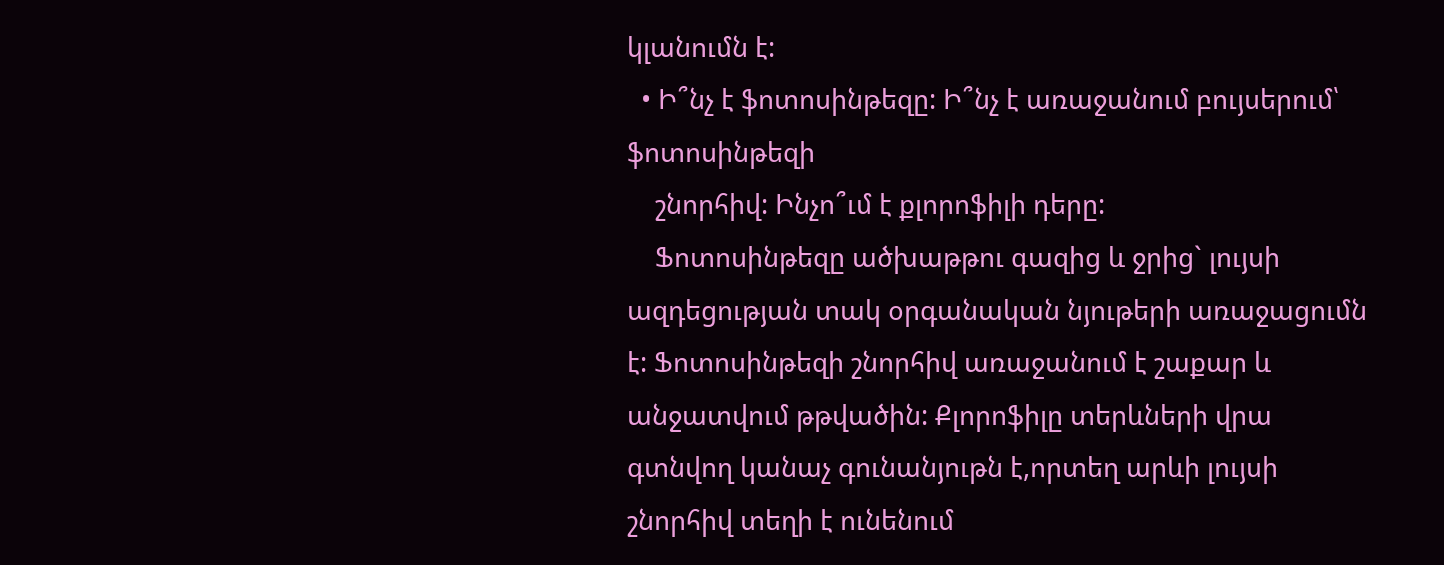կլանումն է:
  • Ի՞նչ է ֆոտոսինթեզը: Ի՞նչ է առաջանում բույսերում՝ ֆոտոսինթեզի
    շնորհիվ: Ինչո՞ւմ է քլորոֆիլի դերը:
    Ֆոտոսինթեզը ածխաթթու գազից և ջրից` լույսի ազդեցության տակ օրգանական նյութերի առաջացումն է: Ֆոտոսինթեզի շնորհիվ առաջանում է շաքար և անջատվում թթվածին: Քլորոֆիլը տերևների վրա գտնվող կանաչ գունանյութն է,որտեղ արևի լույսի շնորհիվ տեղի է ունենում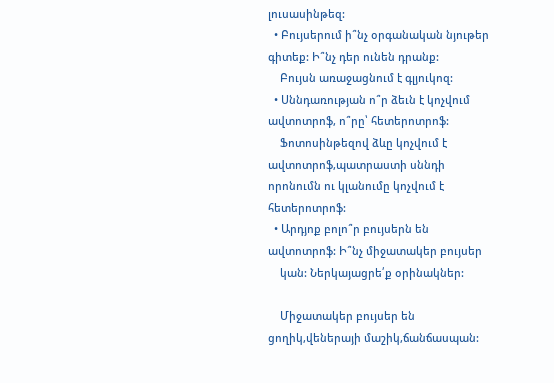լուսասինթեզ:
  • Բույսերում ի՞նչ օրգանական նյութեր գիտեք: Ի՞նչ դեր ունեն դրանք:
    Բույսն առաջացնում է գլյուկոզ:
  • Սննդառության ո՞ր ձեւն է կոչվում ավտոտրոֆ, ո՞րը՝ հետերոտրոֆ:
    Ֆոտոսինթեզով ձևը կոչվում է ավտոտրոֆ,պատրաստի սննդի որոնումն ու կլանումը կոչվում է հետերոտրոֆ:
  • Արդյոք բոլո՞ր բույսերն են ավտոտրոֆ: Ի՞նչ միջատակեր բույսեր
    կան: Ներկայացրե՛ք օրինակներ:

    Միջատակեր բույսեր են ցողիկ,վեներայի մաշիկ,ճանճասպան: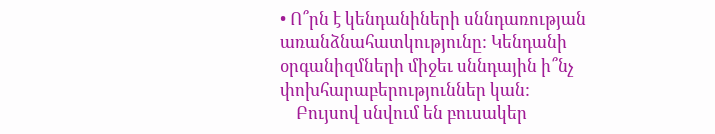• Ո՞րն է կենդանիների սննդառության առանձնահատկությունը: Կենդանի օրգանիզմների միջեւ սննդային ի՞նչ փոխհարաբերություններ կան:
    Բույսով սնվում են բուսակեր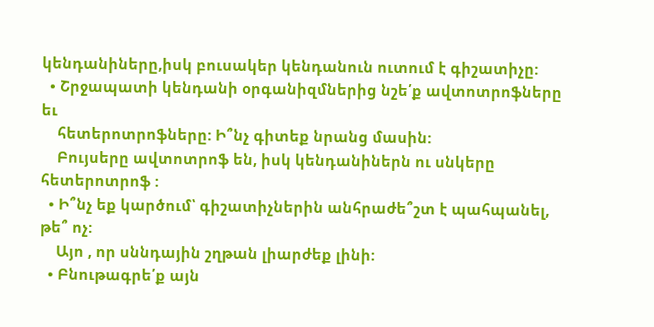կենդանիները,իսկ բուսակեր կենդանուն ուտում է գիշատիչը:
  • Շրջապատի կենդանի օրգանիզմներից նշե՛ք ավտոտրոֆները եւ
    հետերոտրոֆները: Ի՞նչ գիտեք նրանց մասին:
    Բույսերը ավտոտրոֆ են, իսկ կենդանիներն ու սնկերը հետերոտրոֆ :
  • Ի՞նչ եք կարծում՝ գիշատիչներին անհրաժե՞շտ է պահպանել, թե՞ ոչ:
    Այո , որ սննդային շղթան լիարժեք լինի:
  • Բնութագրե՛ք այն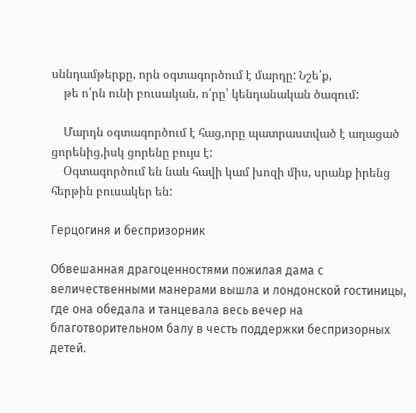սննդամթերքը, որն օգտագործում է մարդը: Նշե՛ք,
    թե ո՛րն ունի բուսական, ո՛րը՝ կենդանական ծագում:

    Մարդն օգտագործում է հաց,որը պատրաստված է աղացած ցորենից,իսկ ցորենը բույս է:
    Օգտագործում են նաև հավի կամ խոզի միս, սրանք իրենց հերթին բուսակեր են:

Герцогиня и беспризорник

Обвешанная драгоценностями пожилая дама с величественными манерами вышла и лондонской гостиницы, где она обедала и танцевала весь вечер на благотворительном балу в честь поддержки беспризорных детей.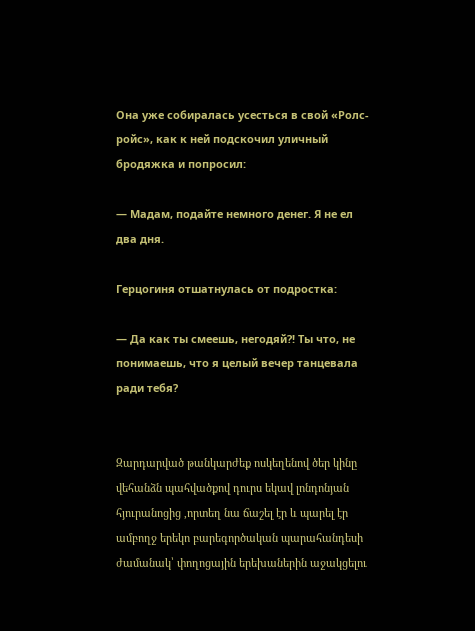Она уже собиралась усесться в свой «Ролс-ройс», как к ней подскочил уличный бродяжка и попросил:

— Мадам, подайте немного денег. Я не ел два дня.

Герцогиня отшатнулась от подростка:

— Да как ты смеешь, негодяй?! Ты что, не понимаешь, что я целый вечер танцевала ради тебя?


Զարդարված թանկարժեք ոսկեղենով ծեր կինը վեհանձն պահվածքով դուրս եկավ լոնդոնյան հյուրանոցից ,որտեղ նա ճաշել էր և պարել էր ամբողջ երեկո բարեգործական պարահանդեսի ժամանակ՝ փողոցային երեխաներին աջակցելու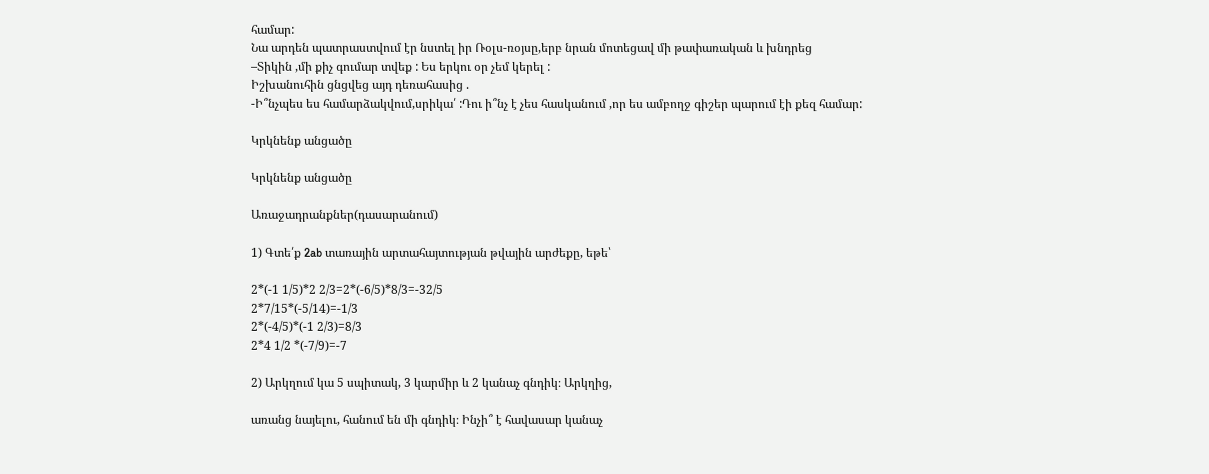համար:
Նա արդեն պատրաստվում էր նստել իր Ռօլս-ռօյսը,երբ նրան մոտեցավ մի թափառական և խնդրեց
–Տիկին ,մի քիչ գումար տվեք : Ես երկու օր չեմ կերել :
Իշխանուհին ցնցվեց այդ դեռահասից .
-Ի՞նչպես ես համարձակվում,սրիկա՛ :Դու ի՞նչ է չես հասկանում ,որ ես ամբողջ գիշեր պարում էի քեզ համար:

Կրկնենք անցածը

Կրկնենք անցածը

Առաջադրանքներ(դասարանում)

1) Գտե՛ք 2ab տառային արտահայտության թվային արժեքը, եթե՝

2*(-1 1/5)*2 2/3=2*(-6/5)*8/3=-32/5
2*7/15*(-5/14)=-1/3
2*(-4/5)*(-1 2/3)=8/3
2*4 1/2 *(-7/9)=-7

2) Արկղում կա 5 սպիտակ, 3 կարմիր և 2 կանաչ գնդիկ։ Արկղից,

առանց նայելու, հանում են մի գնդիկ։ Ինչի՞ է հավասար կանաչ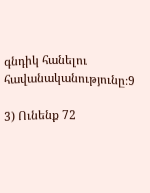գնդիկ հանելու հավանականությունը։9

3) Ունենք 72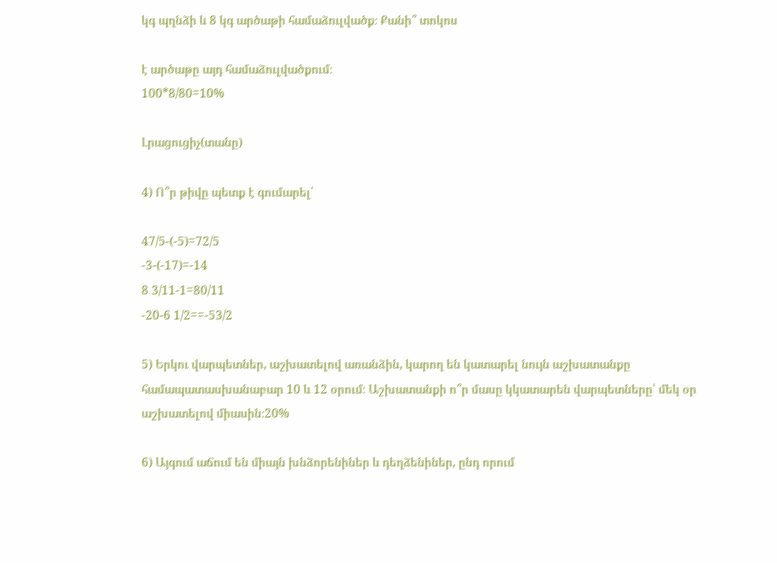կգ պղնձի և 8 կգ արծաթի համաձուլվածք։ Քանի՞ տոկոս

է արծաթը այդ համաձուլվածքում։
100*8/80=10%

Լրացուցիչ(տանը)

4) Ո՞ր թիվը պետք է գումարել՝

47/5-(-5)=72/5
-3-(-17)=-14
8 3/11-1=80/11
-20-6 1/2==-53/2

5) Երկու վարպետներ, աշխատելով առանձին, կարող են կատարել նույն աշխատանքը համապատասխանաբար 10 և 12 օրում։ Աշխատանքի ո՞ր մասը կկատարեն վարպետները՝ մեկ օր աշխատելով միասին։20%

6) Այգում աճում են միայն խնձորենիներ և դեղձենիներ, ընդ որում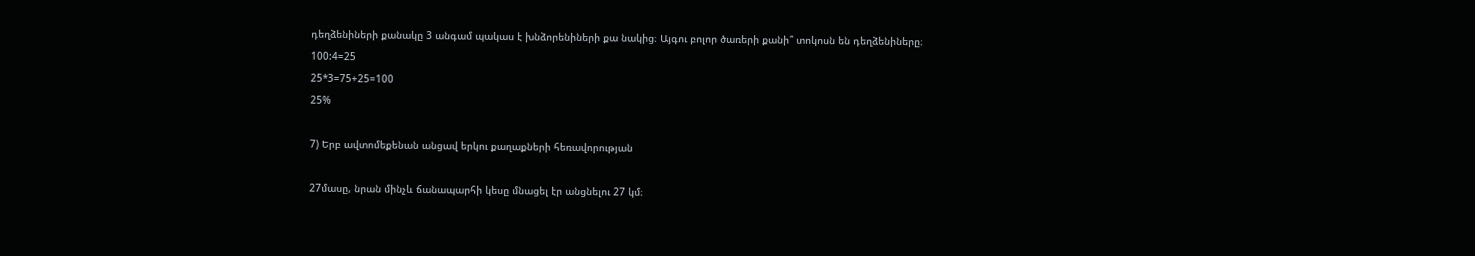դեղձենիների քանակը 3 անգամ պակաս է խնձորենիների քա նակից։ Այգու բոլոր ծառերի քանի՞ տոկոսն են դեղձենիները։
100:4=25
25*3=75+25=100
25%

7) Երբ ավտոմեքենան անցավ երկու քաղաքների հեռավորության

27մասը, նրան մինչև ճանապարհի կեսը մնացել էր անցնելու 27 կմ։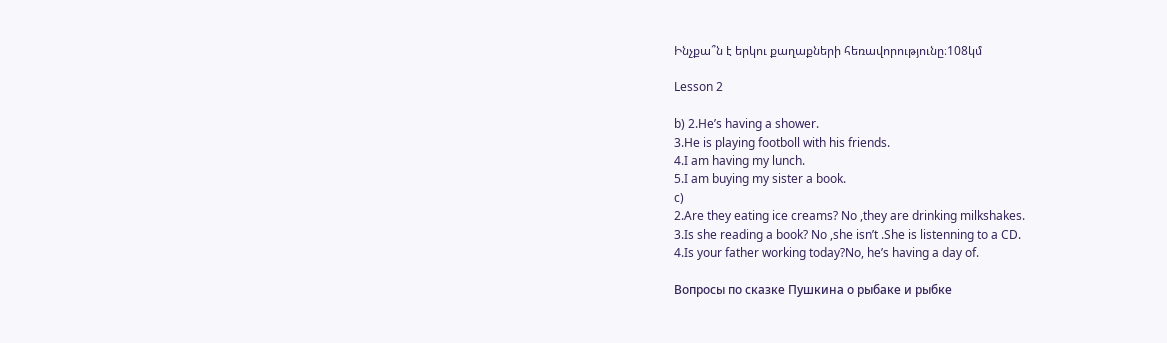Ինչքա՞ն է երկու քաղաքների հեռավորությունը։108կմ

Lesson 2

b) 2.He’s having a shower.
3.He is playing footboll with his friends.
4.I am having my lunch.
5.I am buying my sister a book.
c)
2.Are they eating ice creams? No ,they are drinking milkshakes.
3.Is she reading a book? No ,she isn’t .She is listenning to a CD.
4.Is your father working today?No, he’s having a day of.

Вопросы по сказке Пушкина о рыбаке и рыбке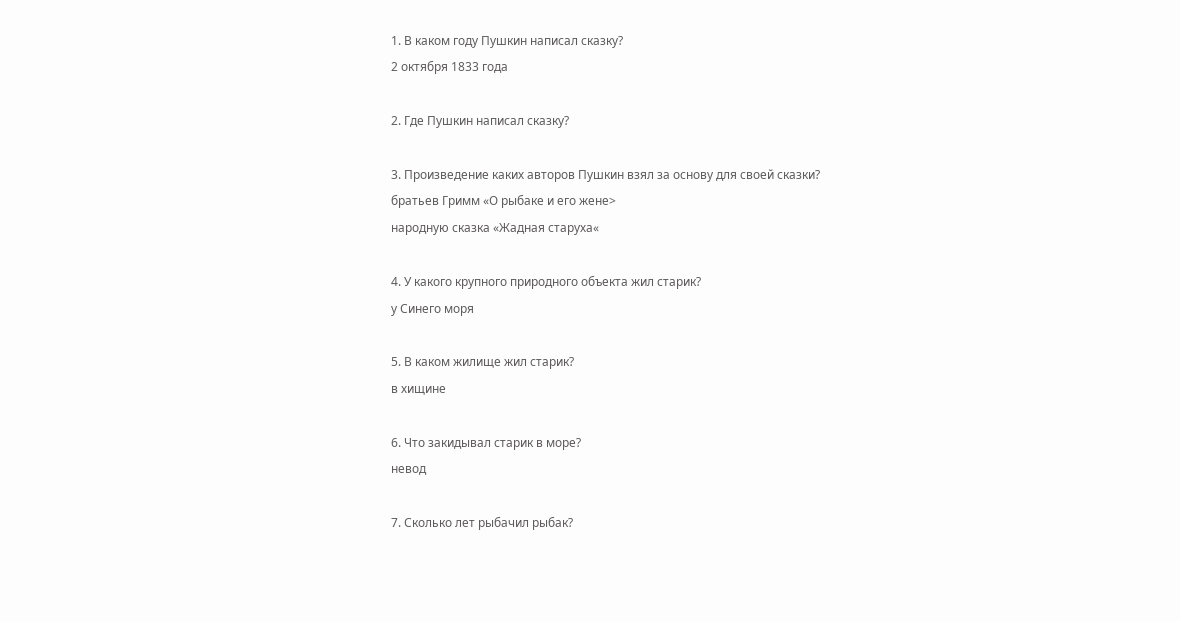1. В каком году Пушкин написал сказку?
2 октября 1833 года

2. Где Пушкин написал сказку?

3. Произведение каких авторов Пушкин взял за основу для своей сказки?
братьев Гримм «О рыбаке и его жене>
народную сказка «Жадная старуха«

4. У какого крупного природного объекта жил старик?
у Синего моря

5. В каком жилище жил старик?
в хищине

6. Что закидывал старик в море?
невод

7. Сколько лет рыбачил рыбак?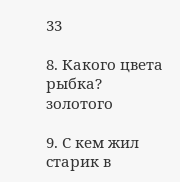33

8. Какого цвета рыбка?
золотого

9. С кем жил старик в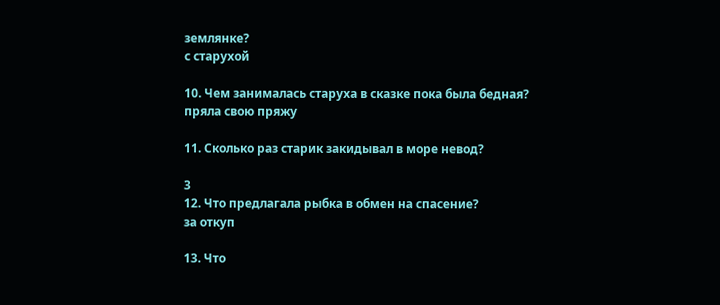землянке?
с старухой

10. Чем занималась старуха в сказке пока была бедная?
пряла свою пряжу

11. Сколько раз старик закидывал в море невод?

3
12. Что предлагала рыбка в обмен на спасение?
за откуп

13. Что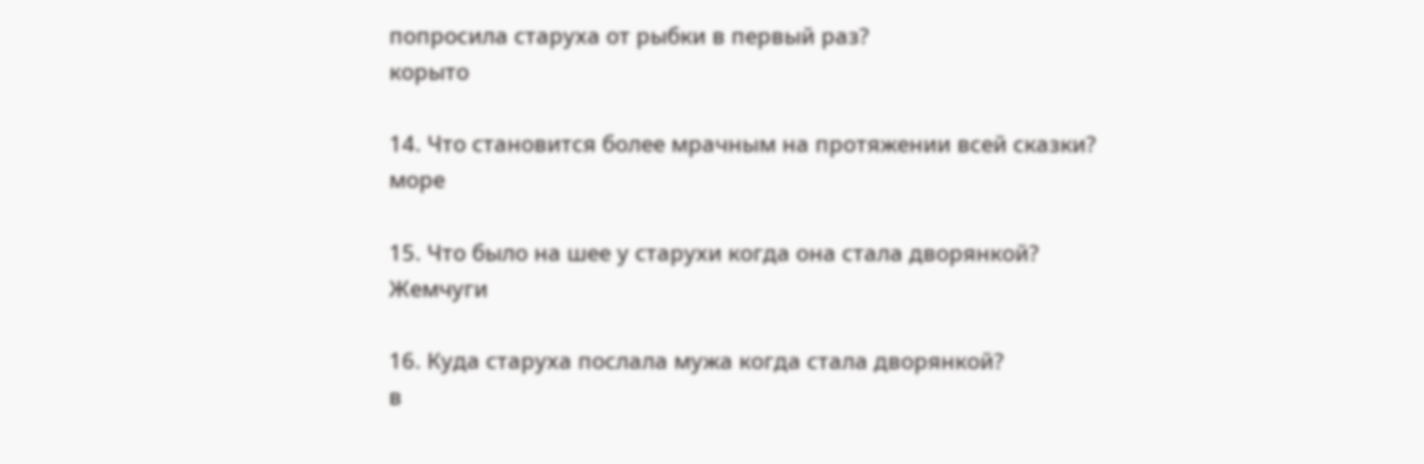попросила старуха от рыбки в первый раз?
корыто

14. Что становится более мрачным на протяжении всей сказки?
море

15. Что было на шее у старухи когда она стала дворянкой?
Жемчуги

16. Куда старуха послала мужа когда стала дворянкой?
в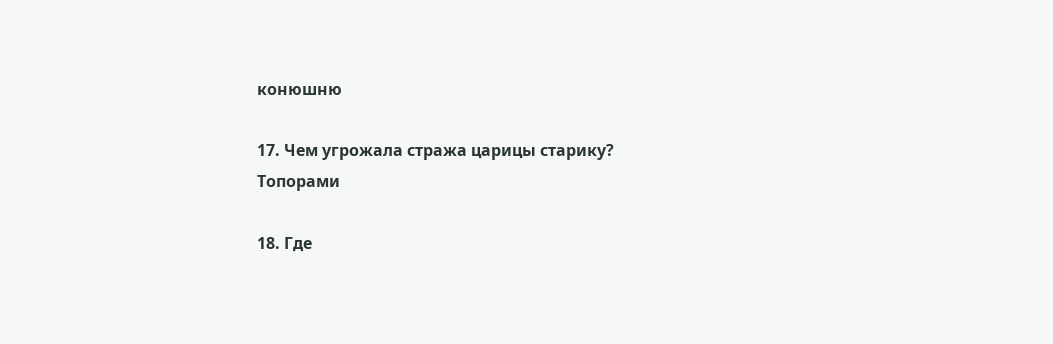конюшню

17. Чем угрожала стража царицы старику?
Топорами

18. Где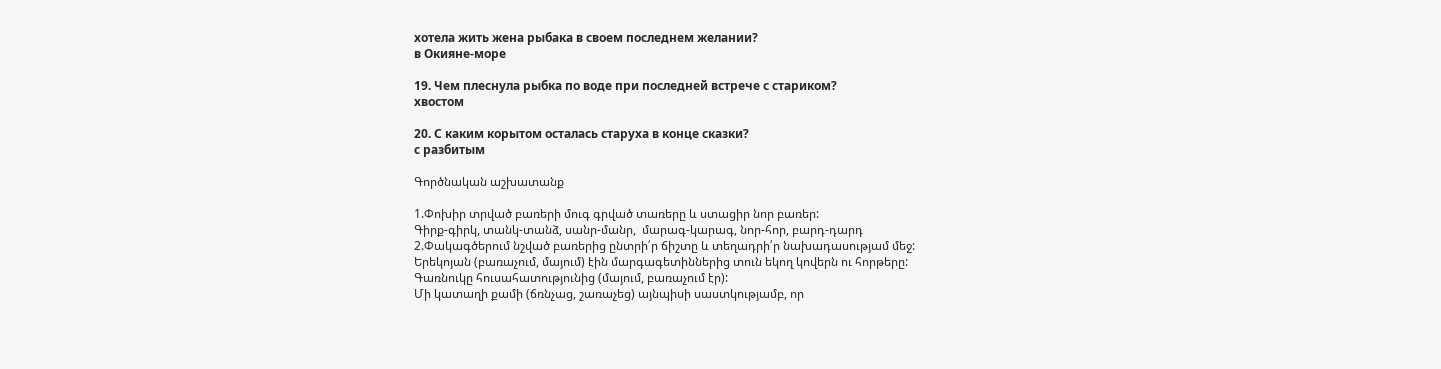хотела жить жена рыбака в своем последнем желании?
в Окияне-море

19. Чем плеснула рыбка по воде при последней встрече с стариком?
хвостом

20. С каким корытом осталась старуха в конце сказки?
с разбитым

Գործնական աշխատանք

1.Փոխիր տրված բառերի մուգ գրված տառերը և ստացիր նոր բառեր:
Գիրք-գիրկ, տանկ-տանձ, սանր-մանր,  մարագ-կարագ, նոր-հոր, բարդ-դարդ
2.Փակագծերում նշված բառերից ընտրի՛ր ճիշտը և տեղադրի՛ր նախադասությամ մեջ:
Երեկոյան (բառաչում, մայում) էին մարգագետիններից տուն եկող կովերն ու հորթերը:
Գառնուկը հուսահատությունից (մայում, բառաչում էր):
Մի կատաղի քամի (ճռնչաց, շառաչեց) այնպիսի սաստկությամբ, որ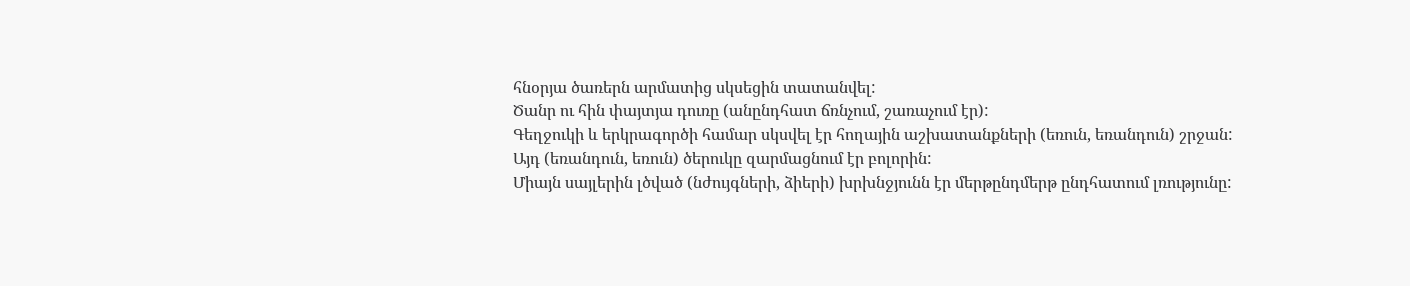հնօրյա ծառերն արմատից սկսեցին տատանվել:
Ծանր ու հին փայտյա դուռը (անընդհատ ճռնչում, շառաչում էր):
Գեղջուկի և երկրագործի համար սկսվել էր հողային աշխատանքների (եռուն, եռանդուն) շրջան:
Այդ (եռանդուն, եռուն) ծերուկը զարմացնում էր բոլորին:
Միայն սայլերին լծված (նժույգների, ձիերի) խրխնջյունն էր մերթընդմերթ ընդհատում լռությունը: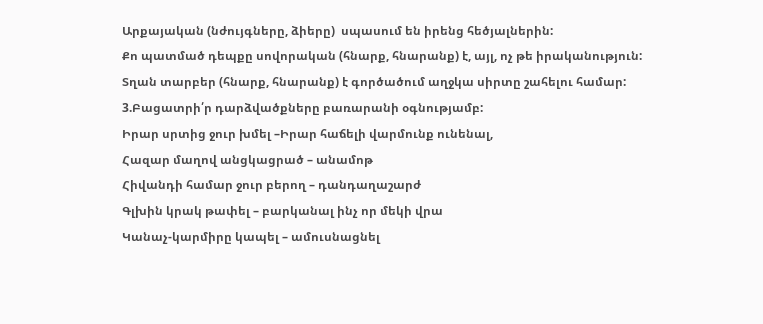Արքայական (նժույգները, ձիերը)  սպասում են իրենց հեծյալներին:
Քո պատմած դեպքը սովորական (հնարք, հնարանք) է, այլ, ոչ թե իրականություն:
Տղան տարբեր (հնարք, հնարանք) է գործածում աղջկա սիրտը շահելու համար:
3.Բացատրի՛ր դարձվածքները բառարանի օգնությամբ:
Իրար սրտից ջուր խմել –Իրար հաճելի վարմունք ունենալ,
Հազար մաղով անցկացրած – անամոթ
Հիվանդի համար ջուր բերող – դանդաղաշարժ
Գլխին կրակ թափել – բարկանալ ինչ որ մեկի վրա
Կանաչ-կարմիրը կապել – ամուսնացնել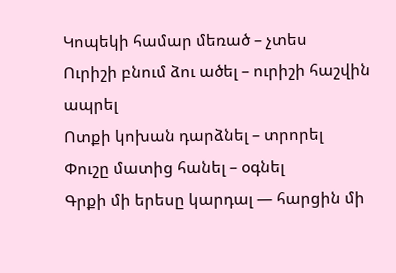Կոպեկի համար մեռած – չտես
Ուրիշի բնում ձու ածել – ուրիշի հաշվին ապրել
Ոտքի կոխան դարձնել – տրորել
Փուշը մատից հանել – օգնել
Գրքի մի երեսը կարդալ — հարցին մի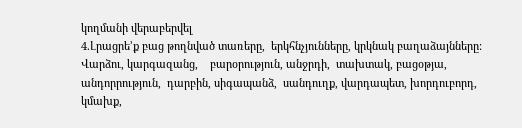կողմանի վերաբերվել
4.Լրացրե’ք բաց թողնված տառերը,  երկհնչյունները, կրկնակ բաղաձայնները:
Վարձու, կարգազանց,    բարօրություն, անջրդի,  տախտակ, բացօթյա, անդորրություն,  դարբին, սիգապանձ,  սանդուղք, վարդապետ, խորդուբորդ,  կմախք,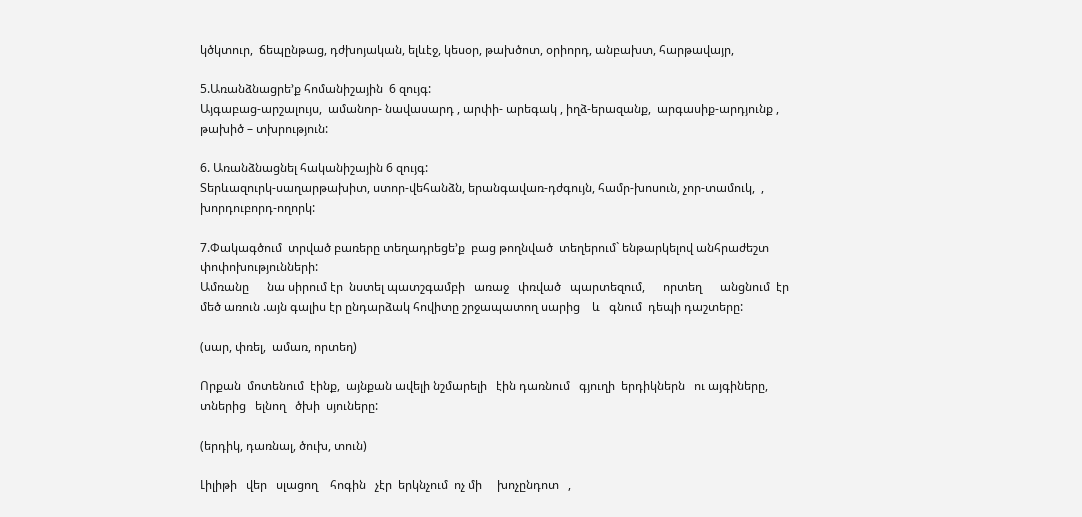կծկտուր,  ճեպընթաց, դժխոյական, ելևէջ, կեսօր, թախծոտ, օրիորդ, անբախտ, հարթավայր,

5.Առանձնացրե’ք հոմանիշային  6 զույգ:
Այգաբաց-արշալույս,  ամանոր- նավասարդ , արփի- արեգակ , իղձ-երազանք,  արգասիք-արդյունք ,  թախիծ – տխրություն:

6. Առանձնացնել հականիշային 6 զույգ:
Տերևազուրկ-սաղարթախիտ, ստոր-վեհանձն, երանգավառ-դժգույն, համր-խոսուն, չոր-տամուկ,  , խորդուբորդ-ողորկ:

7.Փակագծում  տրված բառերը տեղադրեցե’ք  բաց թողնված  տեղերում` ենթարկելով անհրաժեշտ   փոփոխությունների:
Ամռանը      նա սիրում էր  նստել պատշգամբի   առաջ   փռված   պարտեզում,      որտեղ      անցնում  էր  մեծ առուն .այն գալիս էր ընդարձակ հովիտը շրջապատող սարից    և   գնում  դեպի դաշտերը:

(սար, փռել,  ամառ, որտեղ)

Որքան  մոտենում  էինք,  այնքան ավելի նշմարելի   էին դառնում   գյուղի  երդիկներն   ու այգիները,  տներից   ելնող   ծխի  սյուները:

(երդիկ, դառնալ, ծուխ, տուն)

Լիլիթի   վեր   սլացող    հոգին   չէր  երկնչում  ոչ մի     խոչընդոտ   ,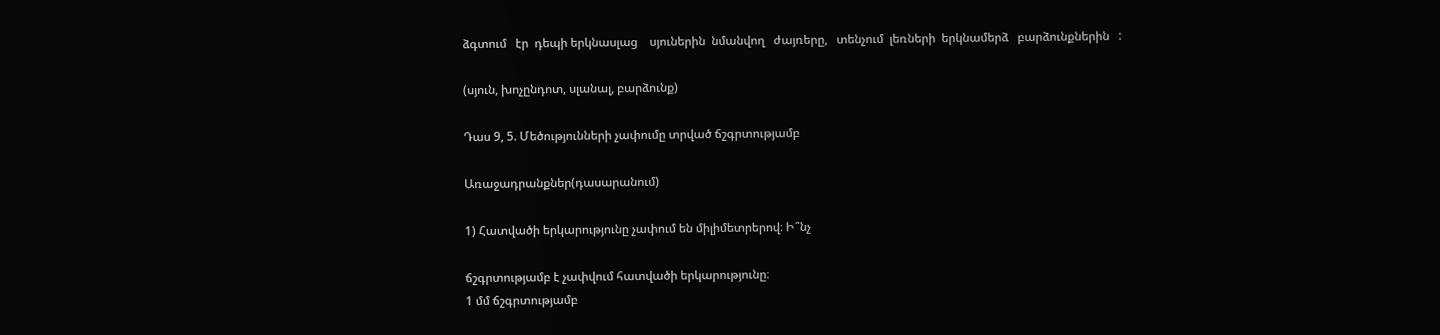ձգտում   էր  դեպի երկնասլաց    սյուներին  նմանվող   ժայռերը,   տենչում  լեռների  երկնամերձ   բարձունքներին   :

(սյուն, խոչընդոտ, սլանալ, բարձունք)

Դաս 9, 5. Մեծությունների չափումը տրված ճշգրտությամբ

Առաջադրանքներ(դասարանում)

1) Հատվածի երկարությունը չափում են միլիմետրերով։ Ի՞նչ

ճշգրտությամբ է չափվում հատվածի երկարությունը։
1 մմ ճշգրտությամբ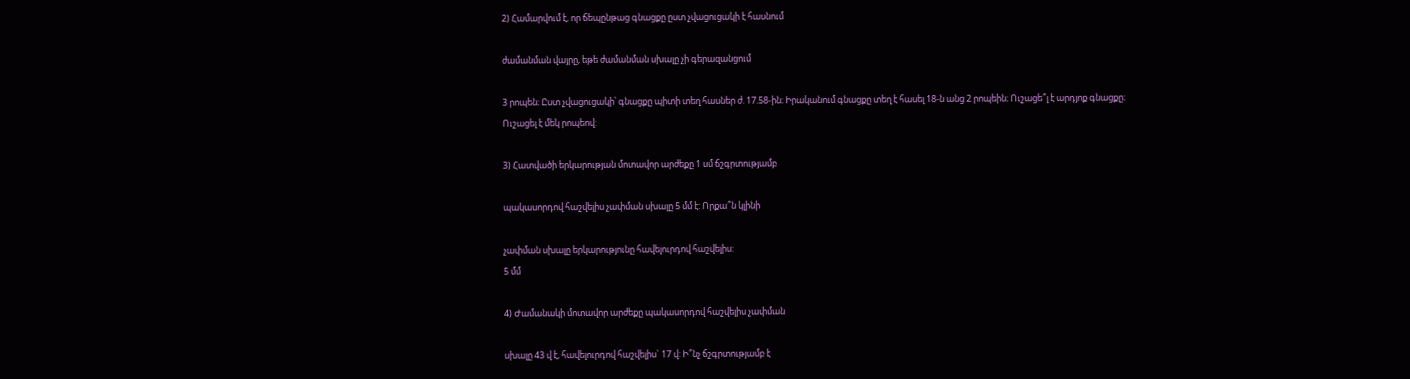2) Համարվում է, որ ճեպընթաց գնացքը ըստ չվացուցակի է հասնում

ժամանման վայրը, եթե ժամանման սխալը չի գերազանցում

3 րոպեն։ Ըստ չվացուցակի՝ գնացքը պիտի տեղ հասներ ժ. 17.58-ին։ Իրականում գնացքը տեղ է հասել 18-ն անց 2 րոպեին։ Ուշացե՞լ է արդյոք գնացքը։
Ուշացել է մեկ րոպեով:

3) Հատվածի երկարության մոտավոր արժեքը 1 սմ ճշգրտությամբ

պակասորդով հաշվելիս չափման սխալը 5 մմ է: Որքա՞ն կլինի

չափման սխալը երկարությունը հավելուրդով հաշվելիս:
5 մմ

4) Ժամանակի մոտավոր արժեքը պակասորդով հաշվելիս չափման

սխալը 43 վ է, հավելուրդով հաշվելիս` 17 վ: Ի՞նչ ճշգրտությամբ է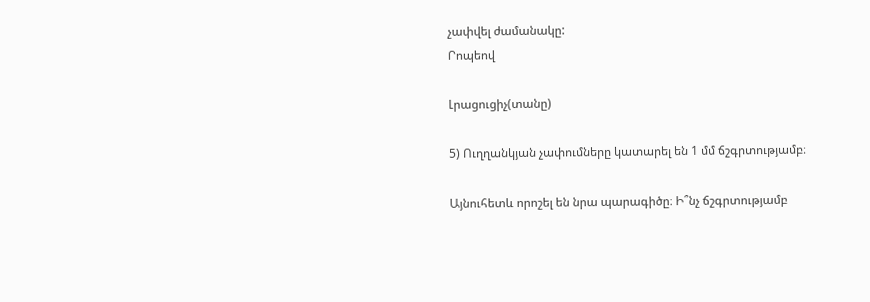չափվել ժամանակը:
Րոպեով

Լրացուցիչ(տանը)

5) Ուղղանկյան չափումները կատարել են 1 մմ ճշգրտությամբ։

Այնուհետև որոշել են նրա պարագիծը։ Ի՞նչ ճշգրտությամբ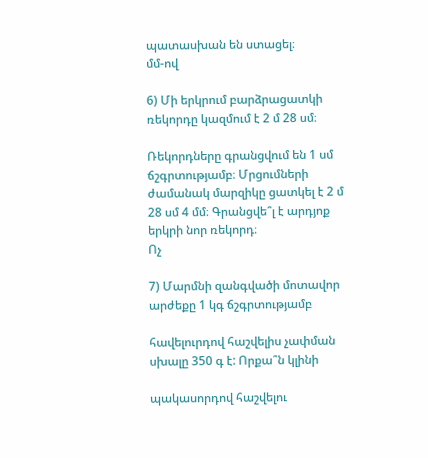պատասխան են ստացել։
մմ-ով

6) Մի երկրում բարձրացատկի ռեկորդը կազմում է 2 մ 28 սմ։

Ռեկորդները գրանցվում են 1 սմ ճշգրտությամբ։ Մրցումների ժամանակ մարզիկը ցատկել է 2 մ 28 սմ 4 մմ։ Գրանցվե՞լ է արդյոք երկրի նոր ռեկորդ։
Ոչ

7) Մարմնի զանգվածի մոտավոր արժեքը 1 կգ ճշգրտությամբ

հավելուրդով հաշվելիս չափման սխալը 350 գ է: Որքա՞ն կլինի

պակասորդով հաշվելու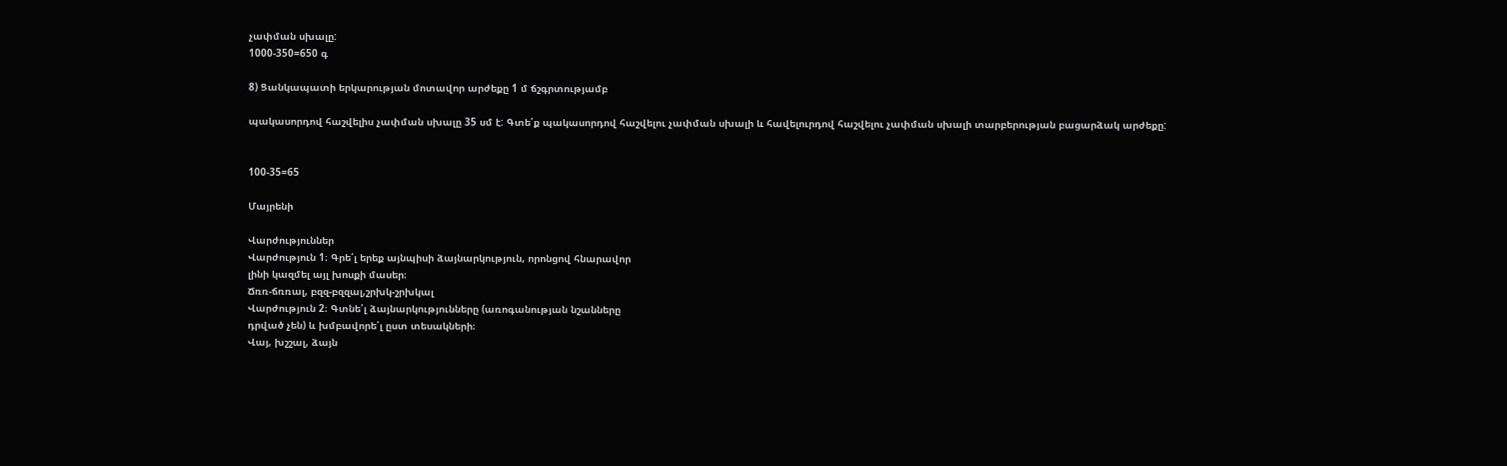չափման սխալը:
1000-350=650 գ

8) Ցանկապատի երկարության մոտավոր արժեքը 1 մ ճշգրտությամբ

պակասորդով հաշվելիս չափման սխալը 35 սմ է: Գտե՛ք պակասորդով հաշվելու չափման սխալի և հավելուրդով հաշվելու չափման սխալի տարբերության բացարձակ արժեքը:


100-35=65

Մայրենի

Վարժություններ
Վարժություն 1։ Գրե՛լ երեք այնպիսի ձայնարկություն, որոնցով հնարավոր
լինի կազմել այլ խոսքի մասեր։
Ճռռ-ճռռալ, բզզ-բզզալ,շրխկ-շրխկալ
Վարժություն 2։ Գտնե՛լ ձայնարկությունները (առոգանության նշանները
դրված չեն) և խմբավորե՛լ ըստ տեսակների։
Վայ, խշշալ, ձայն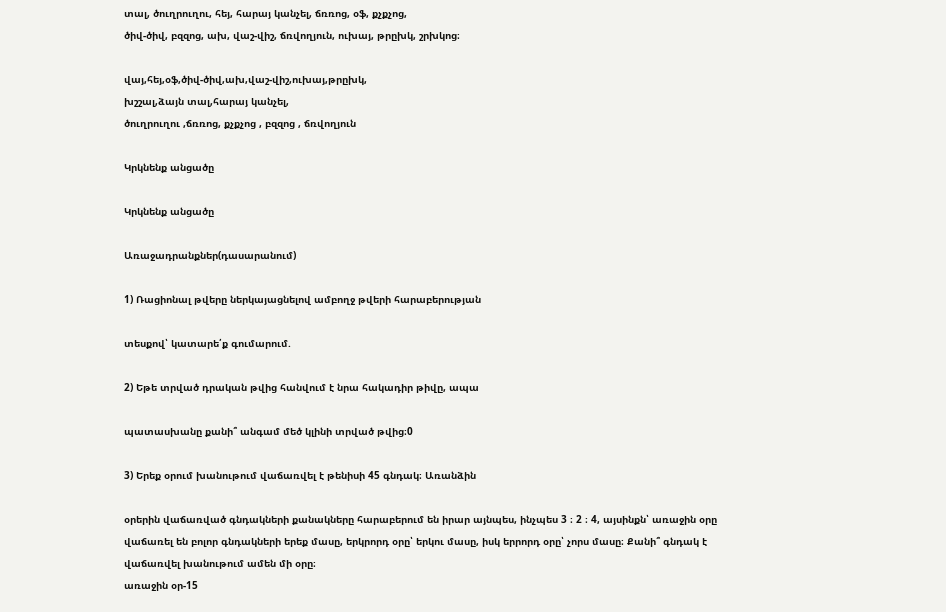տալ, ծուղրուղու, հեյ, հարայ կանչել, ճռռոց, օֆ, քչքչոց,
ծիվ-ծիվ, բզզոց, ախ, վաշ-վիշ, ճռվողյուն, ուխայ, թրըխկ, շրխկոց։

վայ,հեյ,օֆ,ծիվ-ծիվ,ախ,վաշ-վիշ,ուխայ,թրըխկ,
խշշալ,ձայն տալ,հարայ կանչել,
ծուղրուղու ,ճռռոց, քչքչոց , բզզոց , ճռվողյուն

Կրկնենք անցածը

Կրկնենք անցածը

Առաջադրանքներ(դասարանում)

1) Ռացիոնալ թվերը ներկայացնելով ամբողջ թվերի հարաբերության

տեսքով՝ կատարե՛ք գումարում.

2) Եթե տրված դրական թվից հանվում է նրա հակադիր թիվը, ապա

պատասխանը քանի՞ անգամ մեծ կլինի տրված թվից։0

3) Երեք օրում խանութում վաճառվել է թենիսի 45 գնդակ։ Առանձին

օրերին վաճառված գնդակների քանակները հարաբերում են իրար այնպես, ինչպես 3 ։ 2 ։ 4, այսինքն՝ առաջին օրը վաճառել են բոլոր գնդակների երեք մասը, երկրորդ օրը՝ երկու մասը, իսկ երրորդ օրը՝ չորս մասը։ Քանի՞ գնդակ է վաճառվել խանութում ամեն մի օրը։
առաջին օր-15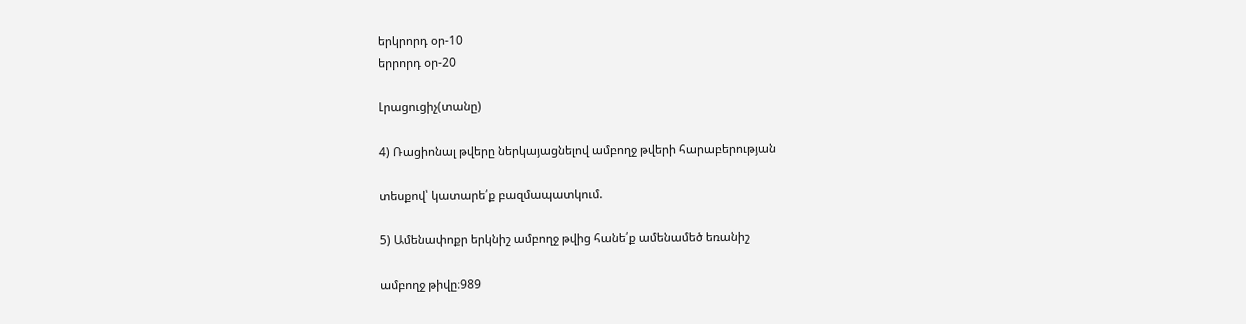երկրորդ օր-10
երրորդ օր-20

Լրացուցիչ(տանը)

4) Ռացիոնալ թվերը ներկայացնելով ամբողջ թվերի հարաբերության

տեսքով՝ կատարե՛ք բազմապատկում.

5) Ամենափոքր երկնիշ ամբողջ թվից հանե՛ք ամենամեծ եռանիշ

ամբողջ թիվը։989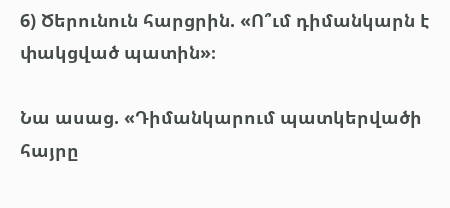6) Ծերունուն հարցրին. «Ո՞ւմ դիմանկարն է փակցված պատին»։

Նա ասաց. «Դիմանկարում պատկերվածի հայրը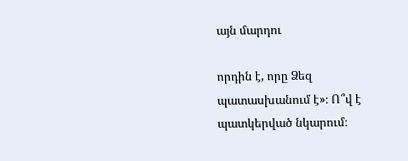այն մարդու

որդին է, որը Ձեզ պատասխանում է»։ Ո՞վ է պատկերված նկարում։